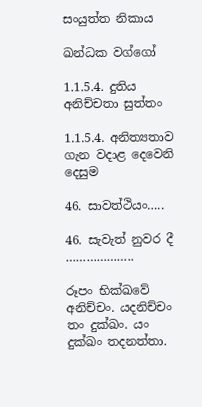සංයුත්ත නිකාය

ඛන්ධක වග්ගෝ

1.1.5.4. දුතිය අනිච්චතා සුත්තං

1.1.5.4. අනිත්‍යතාව ගැන වදාළ දෙවෙනි දෙසුම

46. සාවත්ථියං…..

46. සැවැත් නුවර දී ………………..

රූපං භික්ඛවේ අනිච්‌චං. යදනිච්‌චං තං දුක්‌ඛං. යං දුක්‌ඛං තදනත්‌තා.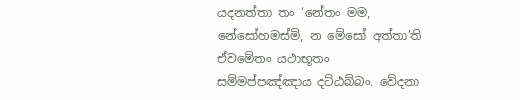යදනත්‌තා තං ‘නේතං මම, නේසෝහමස්‌මි, න මේසෝ අත්‌තා’ති ඒවමේතං යථාභූතං සම්‌මප්‌පඤ්‌ඤාය දට්‌ඨබ්‌බං. වේදනා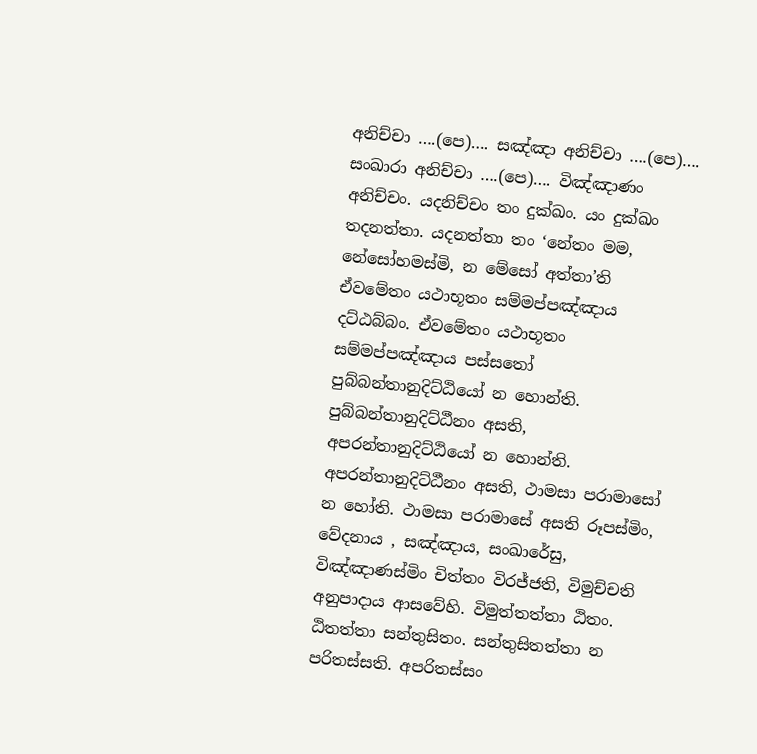අනිච්‌චා ….(පෙ)…. සඤ්‌ඤා අනිච්‌චා ….(පෙ)…. සංඛාරා අනිච්‌චා ….(පෙ)…. විඤ්‌ඤාණං අනිච්‌චං. යදනිච්‌චං තං දුක්‌ඛං. යං දුක්‌ඛං තදනත්‌තා. යදනත්‌තා තං ‘නේතං මම, නේසෝහමස්‌මි, න මේසෝ අත්‌තා’ති ඒවමේතං යථාභූතං සම්‌මප්‌පඤ්‌ඤාය දට්‌ඨබ්‌බං. ඒවමේතං යථාභූතං සම්‌මප්‌පඤ්‌ඤාය පස්‌සතෝ පුබ්‌බන්‌තානුදිට්‌ඨියෝ න හොන්‌ති. පුබ්‌බන්‌තානුදිට්‌ඨීනං අසති, අපරන්‌තානුදිට්‌ඨියෝ න හොන්‌ති. අපරන්‌තානුදිට්‌ඨීනං අසති, ථාමසා පරාමාසෝ න හෝති. ථාමසා පරාමාසේ අසති රූපස්‌මිං, වේදනාය , සඤ්‌ඤාය, සංඛාරේසු, විඤ්‌ඤාණස්‌මිං චිත්‌තං විරජ්‌ජති, විමුච්‌චති අනුපාදාය ආසවේහි. විමුත්‌තත්‌තා ඨිතං. ඨිතත්‌තා සන්‌තුසිතං. සන්‌තුසිතත්‌තා න පරිතස්‌සති. අපරිතස්‌සං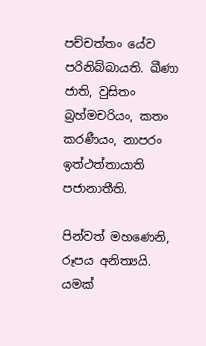පච්‌චත්‌තං යේව පරිනිබ්‌බායති. ඛීණා ජාති, වුසිතං බ්‍රහ්‌මචරියං, කතං කරණීයං, නාපරං ඉත්‌ථත්‌තායාති පජානාතීති.

පින්වත් මහණෙනි, රූපය අනිත්‍යයි. යමක්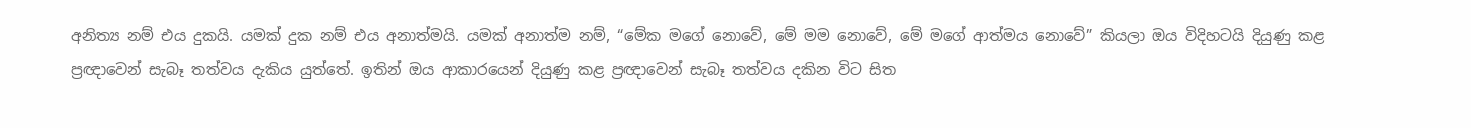අනිත්‍ය නම් එය දුකයි. යමක් දුක නම් එය අනාත්මයි. යමක් අනාත්ම නම්, “මේක මගේ නොවේ, මේ මම නොවේ, මේ මගේ ආත්මය නොවේ” කියලා ඔය විදිහටයි දියුණු කළ ප්‍රඥාවෙන් සැබෑ තත්වය දැකිය යුත්තේ. ඉතින් ඔය ආකාරයෙන් දියුණු කළ ප්‍රඥාවෙන් සැබෑ තත්වය දකින විට සිත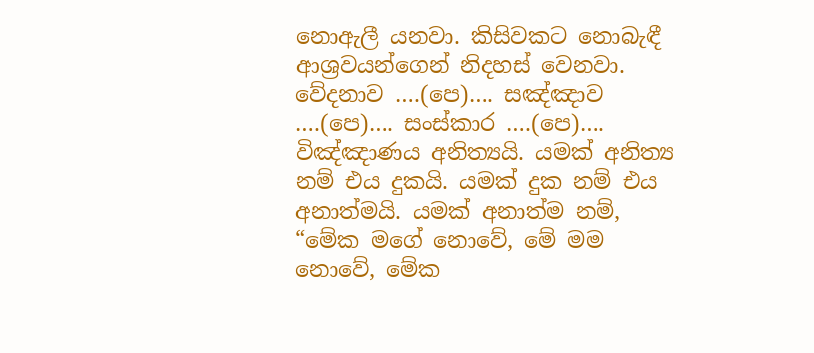නොඇලී යනවා. කිසිවකට නොබැඳී ආශ්‍රවයන්ගෙන් නිදහස් වෙනවා. වේදනාව ….(පෙ)…. සඤ්ඤාව ….(පෙ)…. සංස්කාර ….(පෙ)…. විඤ්ඤාණය අනිත්‍යයි. යමක් අනිත්‍ය නම් එය දුකයි. යමක් දුක නම් එය අනාත්මයි. යමක් අනාත්ම නම්, “මේක මගේ නොවේ, මේ මම නොවේ, මේක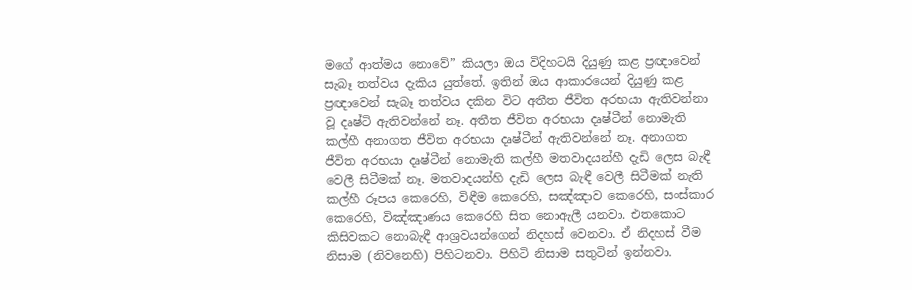මගේ ආත්මය නොවේ” කියලා ඔය විදිහටයි දියුණු කළ ප්‍රඥාවෙන් සැබෑ තත්වය දැකිය යුත්තේ. ඉතින් ඔය ආකාරයෙන් දියුණු කළ ප්‍රඥාවෙන් සැබෑ තත්වය දකින විට අතීත ජීවිත අරභයා ඇතිවන්නා වූ දෘෂ්ටි ඇතිවන්නේ නෑ. අතීත ජීවිත අරභයා දෘෂ්ටීන් නොමැති කල්හී අනාගත ජීවිත අරභයා දෘෂ්ටීන් ඇතිවන්නේ නෑ. අනාගත ජීවිත අරභයා දෘෂ්ටීන් නොමැති කල්හී මතවාදයන්හී දැඩි ලෙස බැඳී වෙලී සිටීමක් නෑ. මතවාදයන්හි දැඩි ලෙස බැඳී වෙලී සිටීමක් නැති කල්හී රූපය කෙරෙහි, විඳීම කෙරෙහි, සඤ්ඤාව කෙරෙහි, සංස්කාර කෙරෙහි, විඤ්ඤාණය කෙරෙහි සිත නොඇලී යනවා. එතකොට කිසිවකට නොබැඳී ආශ්‍රවයන්ගෙන් නිදහස් වෙනවා. ඒ නිදහස් වීම නිසාම (නිවනෙහි) පිහිටනවා. පිහිටි නිසාම සතුටින් ඉන්නවා.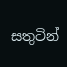සතුටින්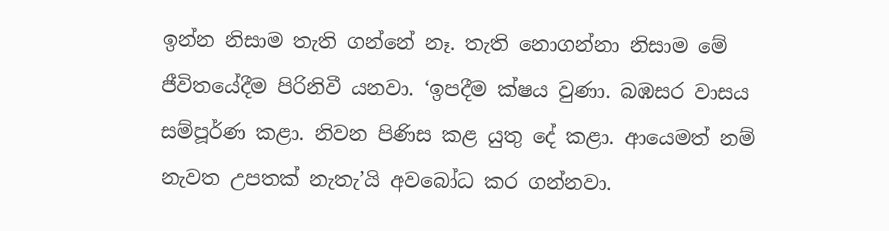ඉන්න නිසාම තැති ගන්නේ නෑ. තැති නොගන්නා නිසාම මේ ජීවිතයේදීම පිරිනිවී යනවා. ‘ඉපදීම ක්ෂය වුණා. බඹසර වාසය සම්පූර්ණ කළා. නිවන පිණිස කළ යුතු දේ කළා. ආයෙමත් නම් නැවත උපතක් නැතැ’යි අවබෝධ කර ගන්නවා.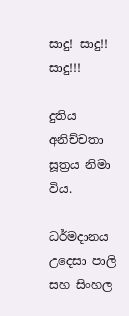සාදු! සාදු!! සාදු!!!

දුතිය අනිච්චතා සූත්‍රය නිමා විය.

ධර්මදානය උදෙසා පාලි සහ සිංහල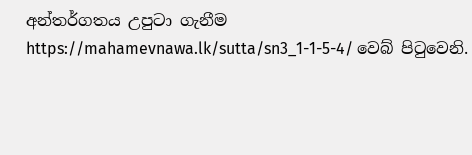අන්තර්ගතය උපුටා ගැනීම https://mahamevnawa.lk/sutta/sn3_1-1-5-4/ වෙබ් පිටුවෙනි.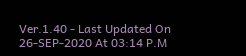Ver.1.40 - Last Updated On 26-SEP-2020 At 03:14 P.M